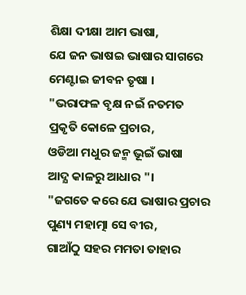ଶିକ୍ଷା ଦୀକ୍ଷା ଆମ ଭାଷା,
ଯେ ଜନ ଭାଷଇ ଭାଷାର ସାଗରେ
ମେଣ୍ଟାଇ ଜୀବନ ତୃଷା ।
"ଭରାଫଳ ବୃକ୍ଷ ନଇଁ ନତମତ
ପ୍ରକୃତି କୋଳେ ପ୍ରଚାର,
ଓଡିଆ ମଧୁର ଜନ୍ମ ଭୂଇଁ ଭାଷା
ଆଦ୍ଯ କାଳରୁ ଆଧାର "।
"ଜଗତେ କରେ ଯେ ଭାଷାର ପ୍ରଚାର
ପୁଣ୍ୟ ମହାତ୍ମା ସେ ବୀର,
ଗାଆଁଠୁ ସହର ମମତା ତାହାର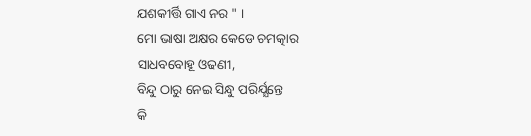ଯଶକୀର୍ତ୍ତି ଗାଏ ନର " ।
ମୋ ଭାଷା ଅକ୍ଷର କେଡେ ଚମତ୍କାର
ସାଧବବୋହୂ ଓଢଣୀ,
ବିନ୍ଦୁ ଠାରୁ ନେଇ ସିନ୍ଧୁ ପରିର୍ଯ୍ଯନ୍ତେ
କି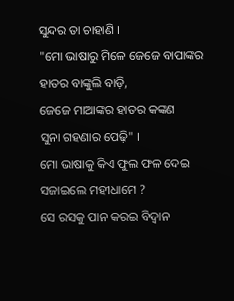ସୁନ୍ଦର ତା ଚାହାଣି ।
"ମୋ ଭାଷାରୁ ମିଳେ ଜେଜେ ବାପାଙ୍କର
ହାତର ବାଙ୍କୁଲି ବାଡ଼ି,
ଜେଜେ ମାଆଙ୍କର ହାତର କଙ୍କଣ
ସୁନା ଗହଣାର ପେଢ଼ି" ।
ମୋ ଭାଷାକୁ କିଏ ଫୁଲ ଫଳ ଦେଇ
ସଜାଇଲେ ମହୀଧାମେ ?
ସେ ରସକୁ ପାନ କରଇ ବିଦ୍ବାନ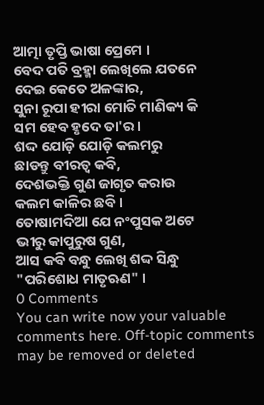ଆତ୍ମା ତୃପ୍ତି ଭାଷା ପ୍ରେମେ ।
ବେଦ ପତି ବ୍ରହ୍ମା ଲେଖିଲେ ଯତନେ
ଦେଇ କେତେ ଅଳଙ୍କାର,
ସୁନା ରୂପା ହୀରା ମୋତି ମାଣିକ୍ୟ କି
ସମ ହେବ ହୃଦେ ତା'ର ।
ଶଦ୍ଦ ଯୋଡ଼ି ଯୋଡ଼ି କଲମରୁ
ଛାଡନ୍ତୁ ବୀରତ୍ଵ କବି,
ଦେଶଭକ୍ତି ଗୁଣ ଜାଗୃତ କରାଉ
କଲମ କାଳିର ଛବି ।
ତୋଷାମଦିଆ ଯେ ନଂପୁସକ ଅଟେ
ଭୀରୁ କାପୁରୁଷ ଗୁଣ,
ଆସ କବି ବନ୍ଧୁ ଲେଖି ଶଦ୍ଦ ସିନ୍ଧୁ
"ପରିଶୋଧ ମାତୃଋଣ" ।
0 Comments
You can write now your valuable comments here. Off-topic comments may be removed or deleted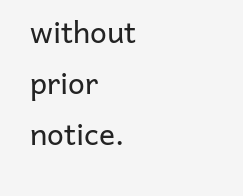without prior notice.